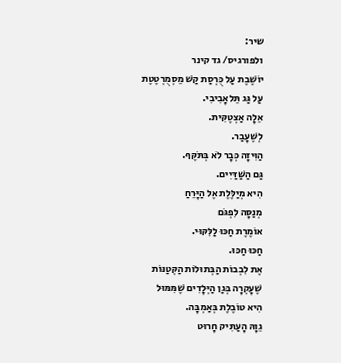שיר:
ולפורגיס/ גד קינר
יוֹשֶׁבֶת עַל כֻּרְסַת קַשׁ מֵסְמֻרְטֶטֶת
עַל גַּג תֵּלאָבִיבִי.
אֵלָה אַצְטֶקִּית.
לְשֶׁעָבַר.
הַוִּיזָה כְּבָר לֹא בְּתֹּקֶּף.
גַּם הַשַּׁדַּיִים.
הִיא מְיַלֶּלֶת אֶל הַיָּרֵחַ
מְנַסָּה לִפְגֹּם
אוֹמֶרֶת חַכּוּ לַלִּקּוּי.
חַכּוּ חַכּוּ.
אֶת לִבְבוֹת הַבְּתוּלוֹת הַקְּטַנּוֹת
שֶׁעָקְרָה בְּגַן הַיְּלָדִים שֶׁמִּמּוּל
הִיא טוֹבֶלֶת בְּאַמְבָּה.
גֵוָהּ הָעַתִּיק חָרוּט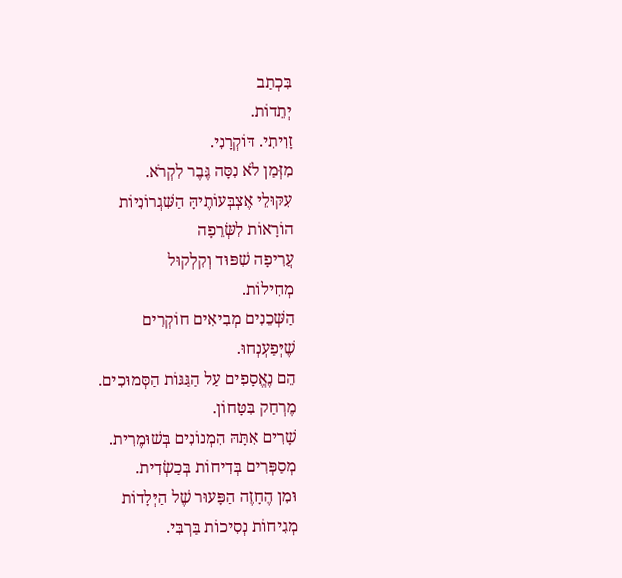בִּכְתַב
יְתֵדוֹת.
זָוִיתִי. דּוֹקְרָנִי.
מִזְּמַן לֹא נִסָּה גֶּבֶר לִקְרֹא.
עִקּוּלֵי אֶצְבְּעוֹתֶיהָּ הַשִּׁגְרוֹנִיוֹת
הוֹרָאוֹת לִשְּׂרֵפָה
עֲרִיפָה שִׁפּוּד וְקִלְקוּל
מְחִילוֹת.
הַשְּׁכֵנִים מְבִיאִים חוֹקְרִים
שֶׁיְּפַעְנְחוּ.
הֵם נֶאֱסָפִים עַל הַגַּגּוֹת הַסְּמוּכִים.
מֶרְחַק בִּטָּחוֹן.
שָׁרִים אִתָּהּ הִמְנוֹנִים בְּשׁוּמֶרִית.
מְסַפְּרִים בְּדִיחוֹת בְּכַשְׂדִית.
וּמִן הֶחָזֶה הַפָּעוּר שֶׁל הַיְּלָדוֹת
מְגִיחוֹת נְסִיכוֹת בַּרְבִּי.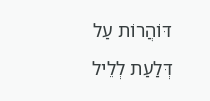דּוֹהֲרוֹת עַל
דְּלַעַת לְלֵיל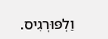וַלְפּוּרְגִיס.